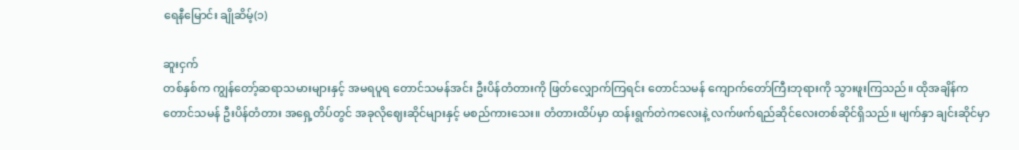ရေနီမြောင်း ချိုဆိမ့်(၁)

ဆူးငှက်
တစ်နှစ်က ကျွန်တော့်ဆရာသမားများနှင့် အမရပူရ တောင်သမန်အင်း ဦးပိန်တံတားကို ဖြတ်လျှောက်ကြရင်း တောင်သမန် ကျောက်တော်ကြီးဘုရားကို သွားဖူးကြသည်။ ထိုအချိန်က တောင်သမန် ဦးပိန်တံတား အရှေ့တိပ်တွင် အခုလိုဈေးဆိုင်များနှင့် မစည်ကားသေး။ တံတားထိပ်မှာ ထန်းရွက်တဲကလေးနဲ့ လက်ဖက်ရည်ဆိုင်လေးတစ်ဆိုင်ရှိသည်။ မျက်နှာ ချင်းဆိုင်မှာ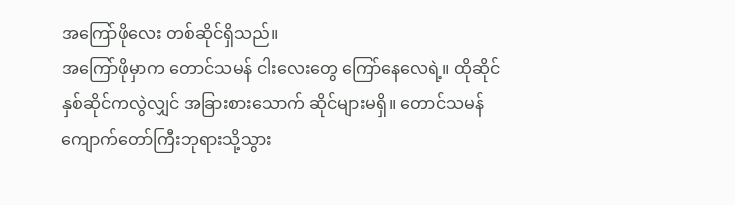အကြော်ဖိုလေး တစ်ဆိုင်ရှိသည်။
အကြော်ဖိုမှာက တောင်သမန် ငါးလေးတွေ ကြော်နေလေရဲ့။ ထိုဆိုင်နှစ်ဆိုင်ကလွဲလျှင် အခြားစားသောက် ဆိုင်များမရှိ။ တောင်သမန် ကျောက်တော်ကြီးဘုရားသို့သွား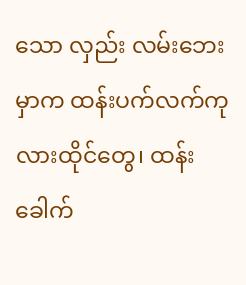သော လှည်း လမ်းဘေးမှာက ထန်းပက်လက်ကုလားထိုင်တွေ၊ ထန်းခေါက်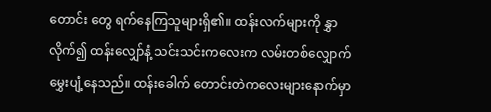တောင်း တွေ ရက်နေကြသူများရှိ၏။ ထန်းလက်များကို နွှာလိုက်၍ ထန်းလျှော်နံ့ သင်းသင်းကလေးက လမ်းတစ်လျှောက် မွှေးပျံ့နေသည်။ ထန်းခေါက် တောင်းတဲကလေးများနောက်မှာ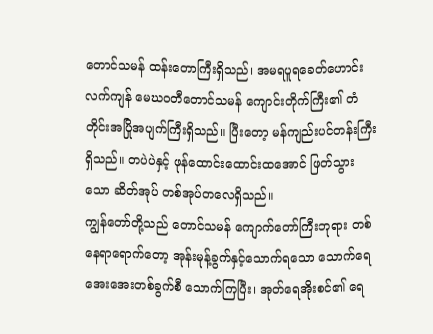တောင်သမန် ထန်းတောကြီးရှိသည်၊ အမရပူရခေတ်ဟောင်းလက်ကျန် မေဃဝတီတောင်သမန် ကျောင်းတိုက်ကြီး၏ တံတိုင်းအပြိုအပျက်ကြီးရှိသည်။ ပြီးတော့ မန်ကျည်းပင်တန်းကြီးရှိသည်။ တပဲပဲနှင့် ဖုန်ထောင်းထောင်းထအောင် ဖြတ်သွားသော ဆိတ်အုပ် တစ်အုပ်တလေရှိသည်။
ကျွန်တော်တို့သည် တောင်သမန် ကျောက်တော်ကြီးဘုရား တစ်နေရာရောက်တော့ အုန်းမုန့်ခွက်နှင့်သောက်ရသော သောက်ရေ အေးအေးတစ်ခွက်စီ သောက်ကြပြီး၊ အုတ်ရေအိုးစင်၏ ရေ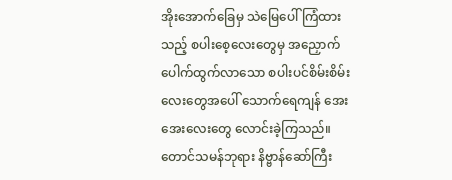အိုးအောက်ခြေမှ သဲမြေပေါ်ကြံထားသည့် စပါးစေ့လေးတွေမှ အညှောက် ပေါက်ထွက်လာသော စပါးပင်စိမ်းစိမ်းလေးတွေအပေါ် သောက်ရေကျန် အေးအေးလေးတွေ လောင်းခဲ့ကြသည်။ တောင်သမန်ဘုရား နိဗ္ဗာန်ဆော်ကြီး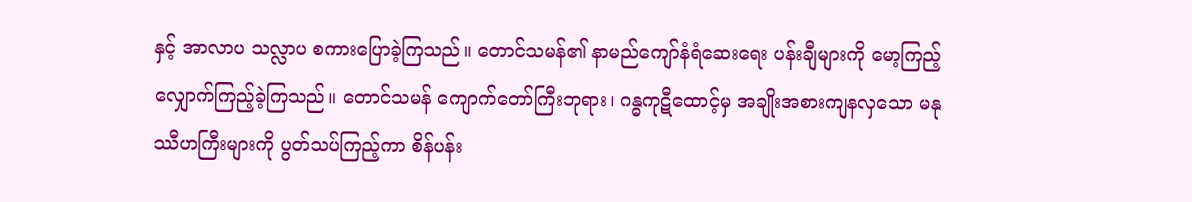နှင့် အာလာပ သလ္လာပ စကားပြောခဲ့ကြသည်။ တောင်သမန်၏ နာမည်ကျော်နံရံဆေးရေး ပန်းချီများကို မော့ကြည့် လျှောက်ကြည့်ခဲ့ကြသည်။ တောင်သမန် ကျောက်တော်ကြီးဘုရား၊ ဂန္ဓကုဋီထောင့်မှ အချိုးအစားကျနလှသော မနုဿီဟကြီးများကို ပွတ်သပ်ကြည့်ကာ စိန်ပန်း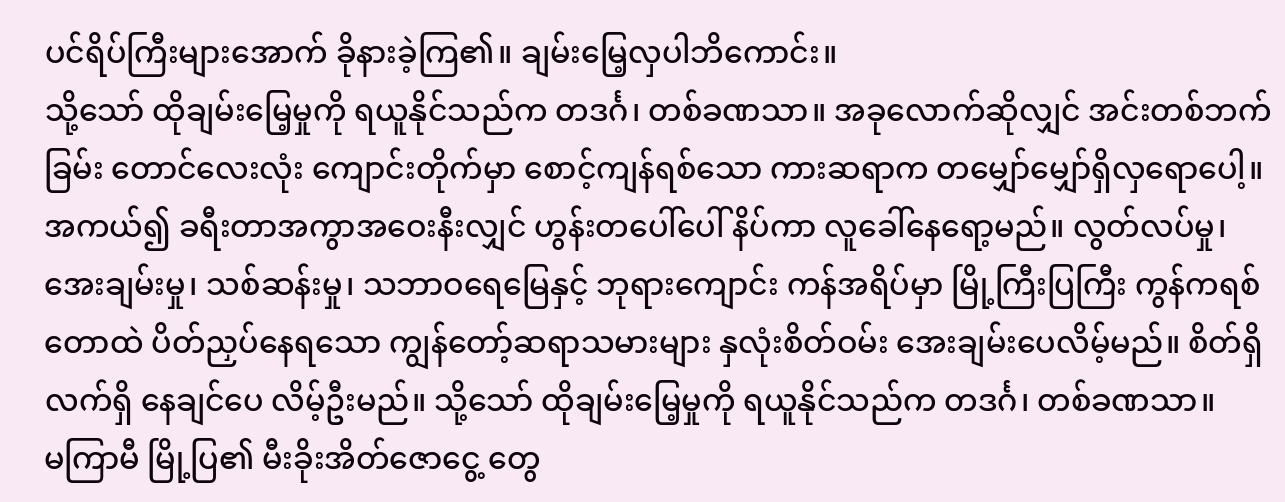ပင်ရိပ်ကြီးများအောက် ခိုနားခဲ့ကြ၏။ ချမ်းမြေ့လှပါဘိကောင်း။
သို့သော် ထိုချမ်းမြေ့မှုကို ရယူနိုင်သည်က တဒင်္ဂ၊ တစ်ခဏသာ။ အခုလောက်ဆိုလျှင် အင်းတစ်ဘက်ခြမ်း တောင်လေးလုံး ကျောင်းတိုက်မှာ စောင့်ကျန်ရစ်သော ကားဆရာက တမျှော်မျှော်ရှိလှရောပေါ့။ အကယ်၍ ခရီးတာအကွာအဝေးနီးလျှင် ဟွန်းတပေါ်ပေါ် နိပ်ကာ လူခေါ်နေရော့မည်။ လွတ်လပ်မှု၊ အေးချမ်းမှု၊ သစ်ဆန်းမှု၊ သဘာဝရေမြေနှင့် ဘုရားကျောင်း ကန်အရိပ်မှာ မြို့ကြီးပြကြီး ကွန်ကရစ်တောထဲ ပိတ်ညှပ်နေရသော ကျွန်တော့်ဆရာသမားများ နှလုံးစိတ်ဝမ်း အေးချမ်းပေလိမ့်မည်။ စိတ်ရှိ လက်ရှိ နေချင်ပေ လိမ့်ဦးမည်။ သို့သော် ထိုချမ်းမြေ့မှုကို ရယူနိုင်သည်က တဒင်္ဂ၊ တစ်ခဏသာ။
မကြာမီ မြို့ပြ၏ မီးခိုးအိတ်ဇောငွေ့ တွေ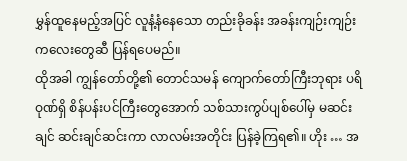မွှန်ထူနေမည့်အပြင် လူနံ့နံနေသော တည်းခိုခန်း အခန်းကျဉ်းကျဉ်းကလေးတွေဆီ ပြန်ရပေမည်။
ထိုအခါ ကျွန်တော်တို့၏ တောင်သမန် ကျောက်တော်ကြီးဘုရား ပရိဝုဏ်ရှိ စိန်ပန်းပင်ကြီးတွေအောက် သစ်သားကွပ်ပျစ်ပေါ်မှ မဆင်းချင် ဆင်းချင်ဆင်းကာ လာလမ်းအတိုင်း ပြန်ခဲ့ကြရ၏။ ဟိုး … အ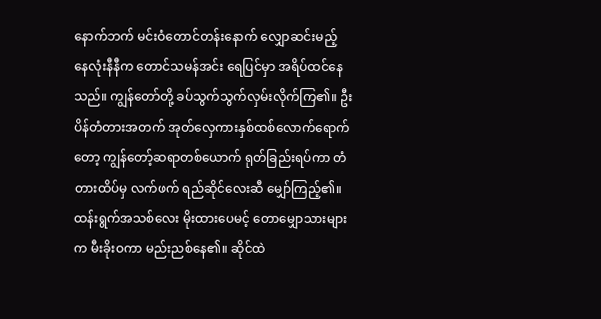နောက်ဘက် မင်းဝံတောင်တန်းနောက် လျှောဆင်းမည့် နေလုံးနီနီက တောင်သမန်အင်း ရေပြင်မှာ အရိပ်ထင်နေသည်။ ကျွန်တော်တို့ ခပ်သွက်သွက်လှမ်းလိုက်ကြ၏။ ဦးပိန်တံတားအတက် အုတ်လှေကားနှစ်ထစ်လောက်ရောက်တော့ ကျွန်တော့်ဆရာတစ်ယောက် ရုတ်ခြည်းရပ်ကာ တံတားထိပ်မှ လက်ဖက် ရည်ဆိုင်လေးဆီ မျှော်ကြည့်၏။
ထန်းရွက်အသစ်လေး မိုးထားပေမင့် တောမျှောသားများက မီးခိုးဝကာ မည်းညစ်နေ၏။ ဆိုင်ထဲ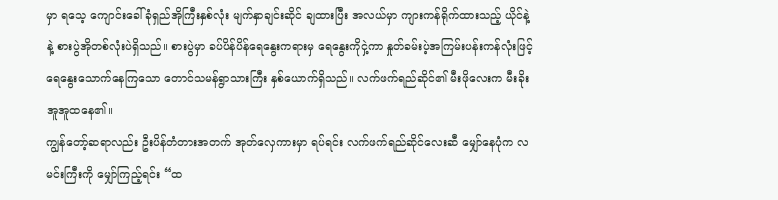မှာ ရသေ့ ကျောင်းခေါ် ခုံရှည်အိုကြီးနှစ်လုံး မျက်နှာချင်းဆိုင် ချထားပြီး အလယ်မှာ ကျားကန်ရိုက်ထားသည့် ယိုင်နဲ့နဲ့ စားပွဲအိုတစ်လုံးပဲရှိသည်။ စားပွဲမှာ ခပ်ပိန်ပိန်ရေနွေးကရားမှ ရေနွေးကိုငှဲ့ကာ နှုတ်ခမ်းပဲ့အကြမ်းပန်းကန်လုံးဖြင့် ရေနွေးသောက်နေကြသော တောင်သမန်ရွာသားကြီး နှစ်ယောက်ရှိသည်။ လက်ဖက်ရည်ဆိုင်၏ မီးဖိုလေးက မီးခိုးအူအူထနေ၏။
ကျွန်တော့်ဆရာလည်း ဦးပိန်တံတားအတက် အုတ်လှေကားမှာ ရပ်ရင်း လက်ဖက်ရည်ဆိုင်လေးဆီ မျှော်နေပုံက လမင်းကြီးကို မျှော်ကြည့်ရင်း “ထ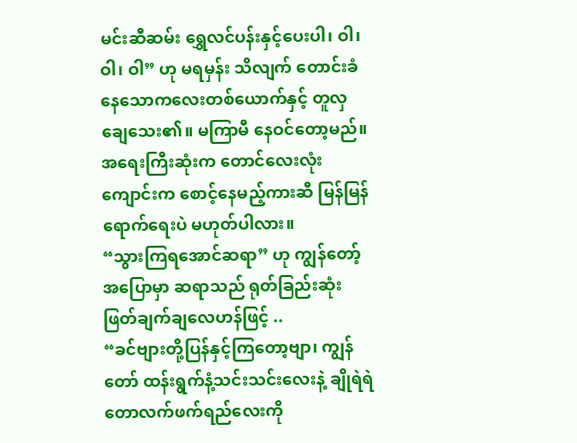မင်းဆီဆမ်း ရွှေလင်ပန်းနှင့်ပေးပါ၊ ဝါ၊ ဝါ၊ ဝါ” ဟု မရမှန်း သိလျက် တောင်းခံနေသောကလေးတစ်ယောက်နှင့် တူလှချေသေး၏။ မကြာမီ နေဝင်တော့မည်။ အရေးကြီးဆုံးက တောင်လေးလုံးကျောင်းက စောင့်နေမည့်ကားဆီ မြန်မြန်ရောက်ရေးပဲ မဟုတ်ပါလား။
“သွားကြရအောင်ဆရာ” ဟု ကျွန်တော့်အပြောမှာ ဆရာသည် ရုတ်ခြည်းဆုံးဖြတ်ချက်ချလေဟန်ဖြင့် ..
“ခင်ဗျားတို့ပြန်နှင့်ကြတော့ဗျာ၊ ကျွန်တော် ထန်းရွက်နံ့သင်းသင်းလေးနဲ့ ချိုရဲရဲ တောလက်ဖက်ရည်လေးကို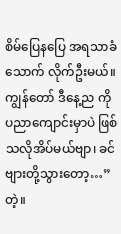စိမ်ပြေနပြေ အရသာခံသောက် လိုက်ဦးမယ်။ ကျွန်တော် ဒီနေ့ည ကိုပညာကျောင်းမှာပဲ ဖြစ်သလိုအိပ်မယ်ဗျာ၊ ခင်ဗျားတို့သွားတော့…” တဲ့။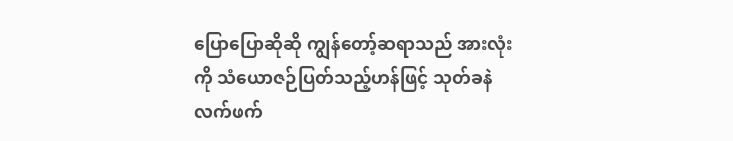ပြောပြောဆိုဆို ကျွန်တော့်ဆရာသည် အားလုံးကို သံယောဇဉ်ပြတ်သည့်ဟန်ဖြင့် သုတ်ခနဲ လက်ဖက်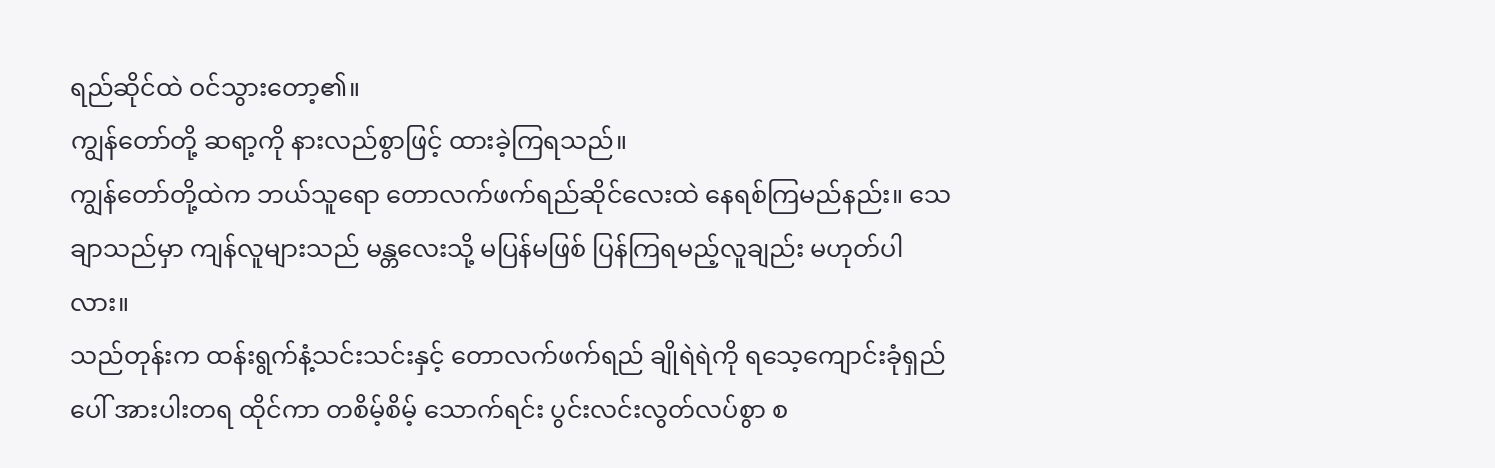ရည်ဆိုင်ထဲ ဝင်သွားတော့၏။
ကျွန်တော်တို့ ဆရာ့ကို နားလည်စွာဖြင့် ထားခဲ့ကြရသည်။
ကျွန်တော်တို့ထဲက ဘယ်သူရော တောလက်ဖက်ရည်ဆိုင်လေးထဲ နေရစ်ကြမည်နည်း။ သေချာသည်မှာ ကျန်လူများသည် မန္တလေးသို့ မပြန်မဖြစ် ပြန်ကြရမည့်လူချည်း မဟုတ်ပါလား။
သည်တုန်းက ထန်းရွက်နံ့သင်းသင်းနှင့် တောလက်ဖက်ရည် ချိုရဲရဲကို ရသေ့ကျောင်းခုံရှည်ပေါ် အားပါးတရ ထိုင်ကာ တစိမ့်စိမ့် သောက်ရင်း ပွင်းလင်းလွတ်လပ်စွာ စ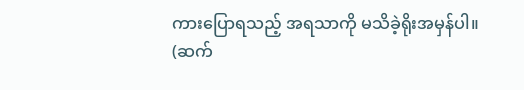ကားပြောရသည့် အရသာကို မသိခဲ့ရိုးအမှန်ပါ။
(ဆက်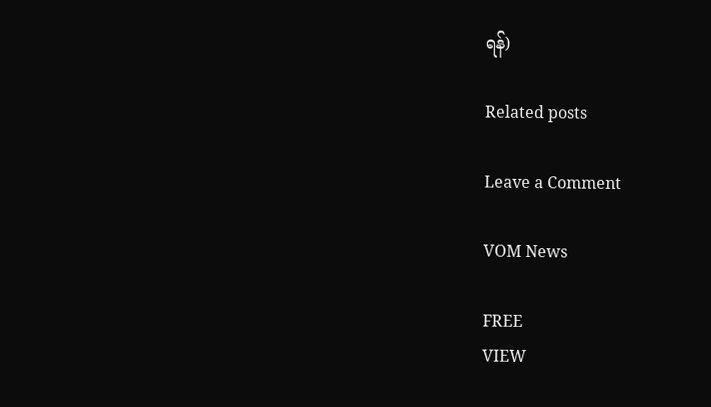ရန်)

Related posts

Leave a Comment

VOM News

FREE
VIEW